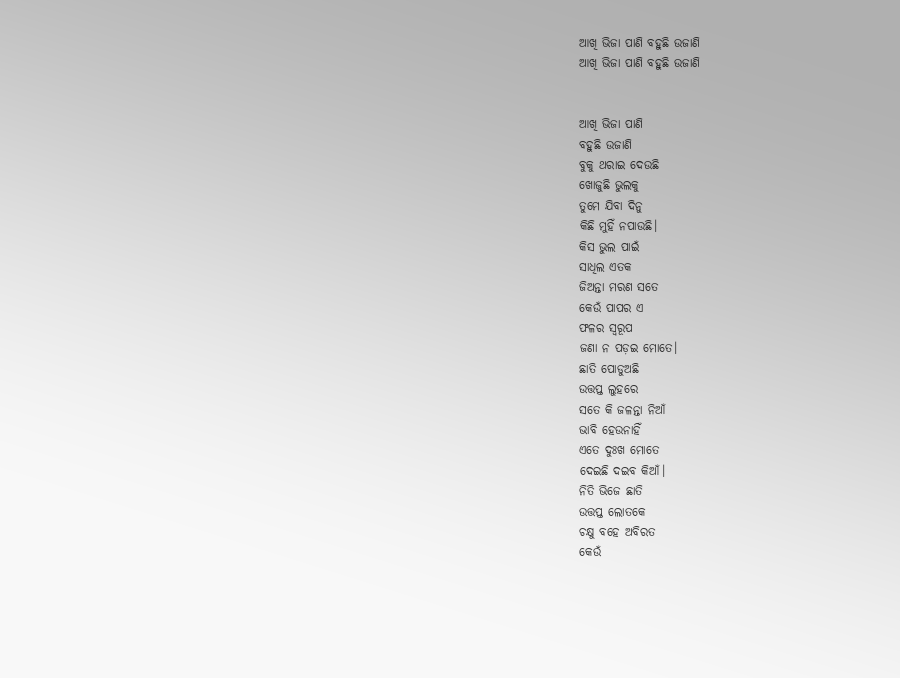ଆଖି ଭିଜା ପାଣି ବହୁଛି ଉଜାଣି
ଆଖି ଭିଜା ପାଣି ବହୁଛି ଉଜାଣି


ଆଖି ଭିଜା ପାଣି
ବହୁଛି ଉଜାଣି
ବୁକୁ ଥରାଇ ଦେଉଛି
ଖୋଜୁଛି ଭୁଲକୁ
ତୁମେ ଯିବା ଦିନୁ
କିଛି ମୁହିଁ ନପାଉଛି।
କିସ ଭୁଲ ପାଇଁ
ସାଧିଲ ଏତକ
ଜିଅନ୍ତା ମରଣ ସତେ
କେଉଁ ପାପର ଏ
ଫଳର ସ୍ୱରୂପ
ଜଣା ନ ପଡ଼ଇ ମୋତେ।
ଛାତି ପୋଡୁଅଛି
ଉତ୍ତପ୍ତ ଲୁହରେ
ସତେ କି ଜଳନ୍ତା ନିଆଁ
ଭାବି ହେଉନାହିଁ
ଏତେ ଦୁଃଖ ମୋତେ
ଦେଇଛି ଦଇବ କିଆଁ।
ନିତି ଭିଜେ ଛାତି
ଉତ୍ତପ୍ତ ଲୋତକେ
ଚକ୍ଷୁ ବହେ ଅବିରତ
କେଉଁ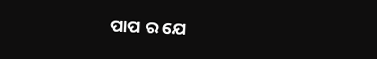ପାପ ର ଯେ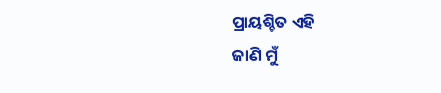ପ୍ରାୟଶ୍ଚିତ ଏହି
ଜାଣି ମୁଁ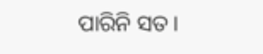ପାରିନି ସତ।